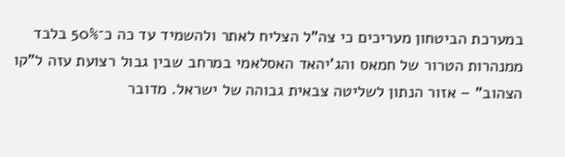במערכת הביטחון מעריכים כי צה"ל הצליח לאתר ולהשמיד עד כה כ־50% בלבד ממנהרות הטרור של חמאס והג'יהאד האסלאמי במרחב שבין גבול רצועת עזה ל"קו הצהוב" – אזור הנתון לשליטה צבאית גבוהה של ישראל. מדובר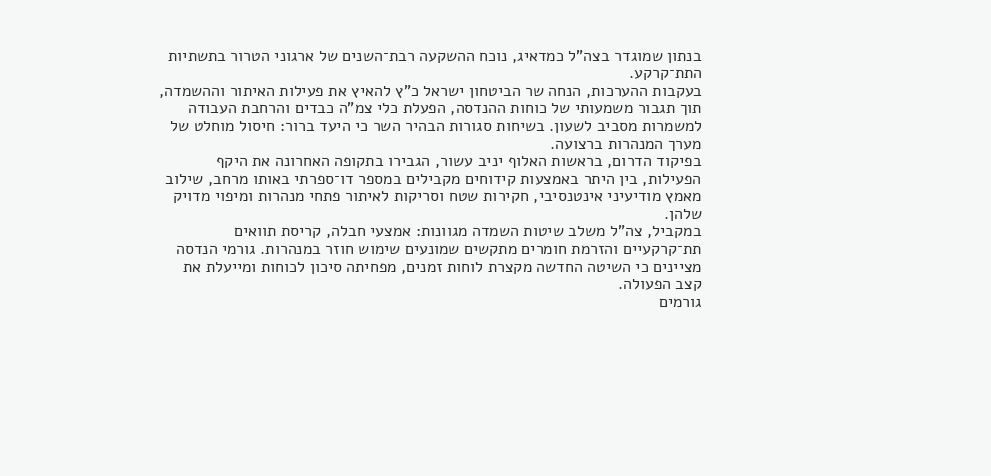בנתון שמוגדר בצה"ל כמדאיג, נוכח ההשקעה רבת־השנים של ארגוני הטרור בתשתיות התת־קרקע.
בעקבות ההערכות, הנחה שר הביטחון ישראל כ"ץ להאיץ את פעילות האיתור וההשמדה, תוך תגבור משמעותי של כוחות ההנדסה, הפעלת כלי צמ"ה כבדים והרחבת העבודה למשמרות מסביב לשעון. בשיחות סגורות הבהיר השר כי היעד ברור: חיסול מוחלט של מערך המנהרות ברצועה.
בפיקוד הדרום, בראשות האלוף יניב עשור, הגבירו בתקופה האחרונה את היקף הפעילות, בין היתר באמצעות קידוחים מקבילים במספר דו־ספרתי באותו מרחב, שילוב מאמץ מודיעיני אינטנסיבי, חקירות שטח וסריקות לאיתור פתחי מנהרות ומיפוי מדויק שלהן.
במקביל, צה"ל משלב שיטות השמדה מגוונות: אמצעי חבלה, קריסת תוואים תת־קרקעיים והזרמת חומרים מתקשים שמונעים שימוש חוזר במנהרות. גורמי הנדסה מציינים כי השיטה החדשה מקצרת לוחות זמנים, מפחיתה סיכון לכוחות ומייעלת את קצב הפעולה.
גורמים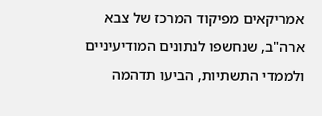אמריקאים מפיקוד המרכז של צבא ארה"ב, שנחשפו לנתונים המודיעיניים ולממדי התשתיות, הביעו תדהמה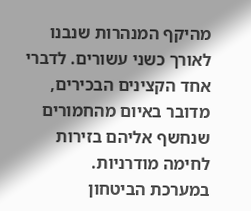מהיקף המנהרות שנבנו לאורך כשני עשורים. לדברי אחד הקצינים הבכירים, מדובר באיום מהחמורים שנחשף אליהם בזירות לחימה מודרניות.
במערכת הביטחון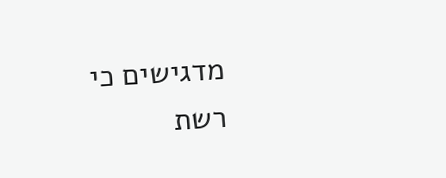מדגישים כי רשת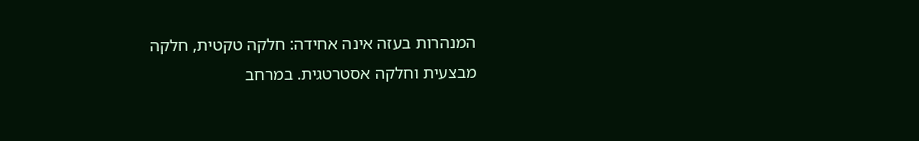המנהרות בעזה אינה אחידה: חלקה טקטית, חלקה מבצעית וחלקה אסטרטגית. במרחב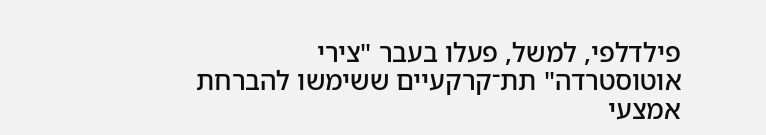פילדלפי, למשל, פעלו בעבר "צירי אוטוסטרדה" תת־קרקעיים ששימשו להברחת אמצעי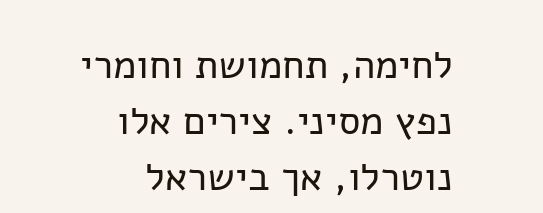לחימה, תחמושת וחומרי נפץ מסיני. צירים אלו נוטרלו, אך בישראל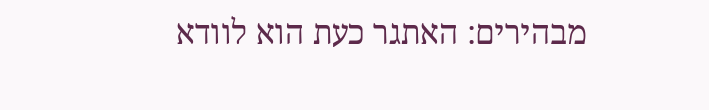מבהירים: האתגר כעת הוא לוודא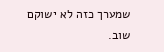שמערך כזה לא ישוקם שוב.